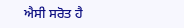ਐਸੀ ਸਰੋਤ ਹੈ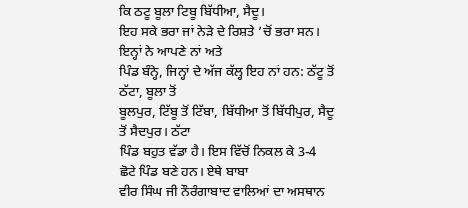ਕਿ ਠਟੂ ਬੂਲਾ ਟਿਬੂ ਬਿੱਧੀਆ, ਸੈਦੂ।
ਇਹ ਸਕੇ ਭਰਾ ਜਾਂ ਨੇੜੇ ਦੇ ਰਿਸ਼ਤੇ ’ਚੋਂ ਭਰਾ ਸਨ। ਇਨ੍ਹਾਂ ਨੇ ਆਪਣੇ ਨਾਂ ਅਤੇ
ਪਿੰਡ ਬੰਨ੍ਹੇ, ਜਿਨ੍ਹਾਂ ਦੇ ਅੱਜ ਕੱਲ੍ਹ ਇਹ ਨਾਂ ਹਨ: ਠੱਟੂ ਤੋਂ ਠੱਟਾ, ਬੂਲਾ ਤੋਂ
ਬੂਲਪੁਰ, ਟਿੱਬੂ ਤੋਂ ਟਿੱਬਾ, ਬਿੱਧੀਆ ਤੋਂ ਬਿੱਧੀਪੁਰ, ਸੈਦੂ ਤੋਂ ਸੈਦਪੁਰ। ਠੱਟਾ
ਪਿੰਡ ਬਹੁਤ ਵੱਡਾ ਹੈ। ਇਸ ਵਿੱਚੋਂ ਨਿਕਲ ਕੇ 3-4 ਛੋਟੇ ਪਿੰਡ ਬਣੇ ਹਨ। ਏਥੇ ਬਾਬਾ
ਵੀਰ ਸਿੰਘ ਜੀ ਨੌਰੰਗਾਬਾਦ ਵਾਲਿਆਂ ਦਾ ਅਸਥਾਨ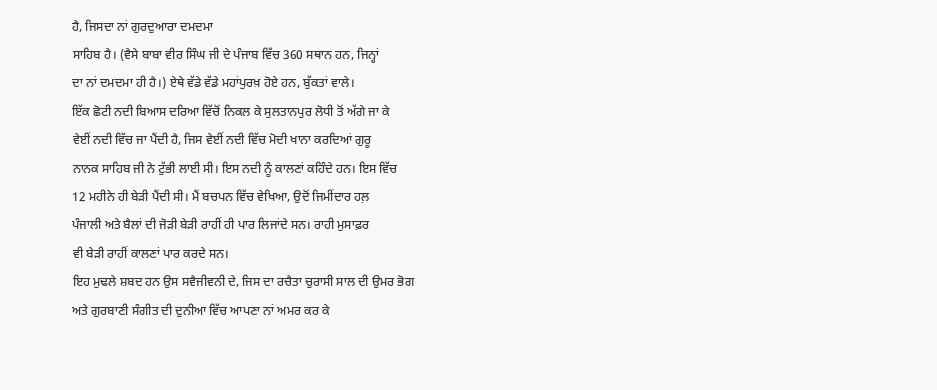ਹੈ, ਜਿਸਦਾ ਨਾਂ ਗੁਰਦੁਆਰਾ ਦਮਦਮਾ
ਸਾਹਿਬ ਹੈ। (ਵੈਸੇ ਬਾਬਾ ਵੀਰ ਸਿੰਘ ਜੀ ਦੇ ਪੰਜਾਬ ਵਿੱਚ 360 ਸਥਾਨ ਹਨ, ਜਿਨ੍ਹਾਂ
ਦਾ ਨਾਂ ਦਮਦਮਾ ਹੀ ਹੈ।) ਏਥੇ ਵੱਡੇ ਵੱਡੇ ਮਹਾਂਪੁਰਖ਼ ਹੋਏ ਹਨ, ਬੁੱਕਤਾਂ ਵਾਲੇ।
ਇੱਕ ਛੋਟੀ ਨਦੀ ਬਿਆਸ ਦਰਿਆ ਵਿੱਚੋਂ ਨਿਕਲ ਕੇ ਸੁਲਤਾਨਪੁਰ ਲੋਧੀ ਤੋਂ ਅੱਗੇ ਜਾ ਕੇ
ਵੇਈਂ ਨਦੀ ਵਿੱਚ ਜਾ ਪੈਂਦੀ ਹੈ, ਜਿਸ ਵੇਈਂ ਨਦੀ ਵਿੱਚ ਮੋਦੀ ਖਾਨਾ ਕਰਦਿਆਂ ਗੁਰੂ
ਨਾਨਕ ਸਾਹਿਬ ਜੀ ਨੇ ਟੁੱਭੀ ਲਾਈ ਸੀ। ਇਸ ਨਦੀ ਨੂੰ ਕਾਲਣਾਂ ਕਹਿੰਦੇ ਹਨ। ਇਸ ਵਿੱਚ
12 ਮਹੀਨੇ ਹੀ ਬੇੜੀ ਪੈਂਦੀ ਸੀ। ਮੈਂ ਬਚਪਨ ਵਿੱਚ ਵੇਖਿਆ, ਉਦੋਂ ਜਿਮੀਂਦਾਰ ਹਲ਼
ਪੰਜਾਲੀ ਅਤੇ ਬੈਲਾਂ ਦੀ ਜੋੜੀ ਬੇੜੀ ਰਾਹੀਂ ਹੀ ਪਾਰ ਲਿਜਾਂਦੇ ਸਨ। ਰਾਹੀ ਮੁਸਾਫ਼ਰ
ਵੀ ਬੇੜੀ ਰਾਹੀਂ ਕਾਲਣਾਂ ਪਾਰ ਕਰਦੇ ਸਨ।
ਇਹ ਮੁਢਲੇ ਸ਼ਬਦ ਹਨ ਉਸ ਸਵੈਜੀਵਨੀ ਦੇ, ਜਿਸ ਦਾ ਰਚੈਤਾ ਚੁਰਾਸੀ ਸਾਲ ਦੀ ਉਮਰ ਭੋਗ
ਅਤੇ ਗੁਰਬਾਣੀ ਸੰਗੀਤ ਦੀ ਦੁਨੀਆ ਵਿੱਚ ਆਪਣਾ ਨਾਂ ਅਮਰ ਕਰ ਕੇ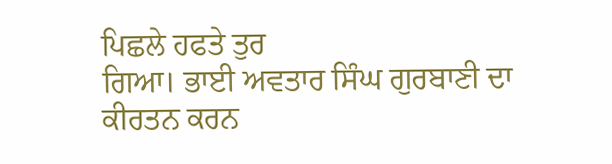ਪਿਛਲੇ ਹਫਤੇ ਤੁਰ
ਗਿਆ। ਭਾਈ ਅਵਤਾਰ ਸਿੰਘ ਗੁਰਬਾਣੀ ਦਾ ਕੀਰਤਨ ਕਰਨ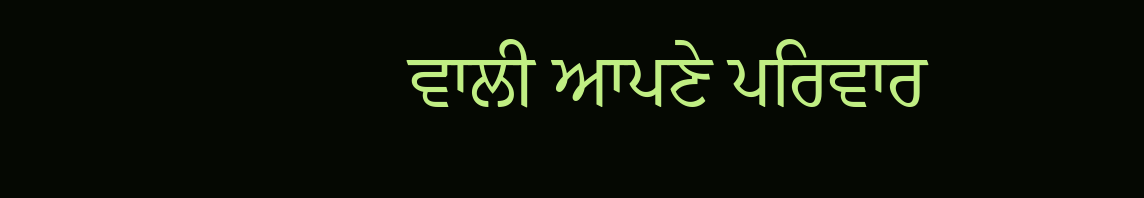ਵਾਲੀ ਆਪਣੇ ਪਰਿਵਾਰ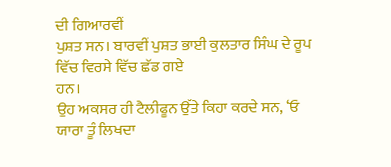ਦੀ ਗਿਆਰਵੀਂ
ਪੁਸ਼ਤ ਸਨ। ਬਾਰਵੀਂ ਪੁਸ਼ਤ ਭਾਈ ਕੁਲਤਾਰ ਸਿੰਘ ਦੇ ਰੂਪ ਵਿੱਚ ਵਿਰਸੇ ਵਿੱਚ ਛੱਡ ਗਏ
ਹਨ।
ਉਹ ਅਕਸਰ ਹੀ ਟੈਲੀਫੂਨ ਉੱਤੇ ਕਿਹਾ ਕਰਦੇ ਸਨ, ‘ਓ ਯਾਰਾ ਤੂੰ ਲਿਖਦਾ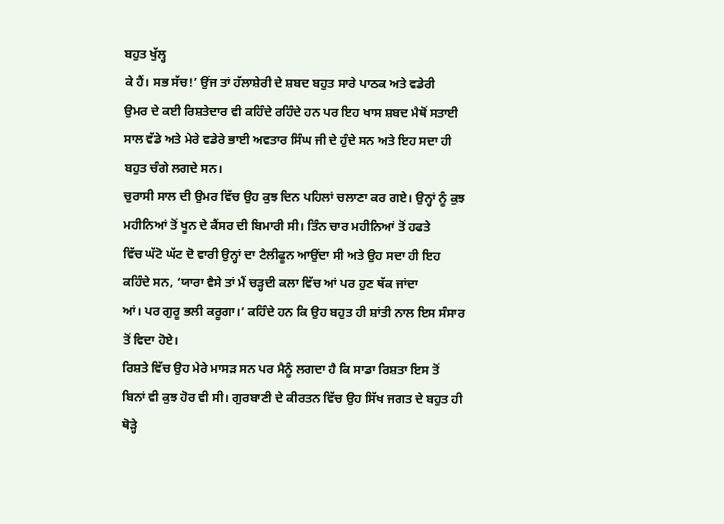ਬਹੁਤ ਖੁੱਲ੍ਹ
ਕੇ ਹੈਂ। ਸਭ ਸੱਚ!’ ਉਂਜ ਤਾਂ ਹੱਲਾਸ਼ੇਰੀ ਦੇ ਸ਼ਬਦ ਬਹੁਤ ਸਾਰੇ ਪਾਠਕ ਅਤੇ ਵਡੇਰੀ
ਉਮਰ ਦੇ ਕਈ ਰਿਸ਼ਤੇਦਾਰ ਵੀ ਕਹਿੰਦੇ ਰਹਿੰਦੇ ਹਨ ਪਰ ਇਹ ਖਾਸ ਸ਼ਬਦ ਮੈਥੋਂ ਸਤਾਈ
ਸਾਲ ਵੱਡੇ ਅਤੇ ਮੇਰੇ ਵਡੇਰੇ ਭਾਈ ਅਵਤਾਰ ਸਿੰਘ ਜੀ ਦੇ ਹੁੰਦੇ ਸਨ ਅਤੇ ਇਹ ਸਦਾ ਹੀ
ਬਹੁਤ ਚੰਗੇ ਲਗਦੇ ਸਨ।
ਚੁਰਾਸੀ ਸਾਲ ਦੀ ਉਮਰ ਵਿੱਚ ਉਹ ਕੁਝ ਦਿਨ ਪਹਿਲਾਂ ਚਲਾਣਾ ਕਰ ਗਏ। ਉਨ੍ਹਾਂ ਨੂੰ ਕੁਝ
ਮਹੀਨਿਆਂ ਤੋਂ ਖੂਨ ਦੇ ਕੈਂਸਰ ਦੀ ਬਿਮਾਰੀ ਸੀ। ਤਿੰਨ ਚਾਰ ਮਹੀਨਿਆਂ ਤੋਂ ਹਫਤੇ
ਵਿੱਚ ਘੱਟੋ ਘੱਟ ਦੋ ਵਾਰੀ ਉਨ੍ਹਾਂ ਦਾ ਟੈਲੀਫੂਨ ਆਉਂਦਾ ਸੀ ਅਤੇ ਉਹ ਸਦਾ ਹੀ ਇਹ
ਕਹਿੰਦੇ ਸਨ, ‘ਯਾਰਾ ਵੈਸੇ ਤਾਂ ਮੈਂ ਚੜ੍ਹਦੀ ਕਲਾ ਵਿੱਚ ਆਂ ਪਰ ਹੁਣ ਥੱਕ ਜਾਂਦਾ
ਆਂ। ਪਰ ਗੁਰੂ ਭਲੀ ਕਰੂਗਾ।’ ਕਹਿੰਦੇ ਹਨ ਕਿ ਉਹ ਬਹੁਤ ਹੀ ਸ਼ਾਂਤੀ ਨਾਲ ਇਸ ਸੰਸਾਰ
ਤੋਂ ਵਿਦਾ ਹੋਏ।
ਰਿਸ਼ਤੇ ਵਿੱਚ ਉਹ ਮੇਰੇ ਮਾਸੜ ਸਨ ਪਰ ਮੈਨੂੰ ਲਗਦਾ ਹੈ ਕਿ ਸਾਡਾ ਰਿਸ਼ਤਾ ਇਸ ਤੋਂ
ਬਿਨਾਂ ਵੀ ਕੁਝ ਹੋਰ ਵੀ ਸੀ। ਗੁਰਬਾਣੀ ਦੇ ਕੀਰਤਨ ਵਿੱਚ ਉਹ ਸਿੱਖ ਜਗਤ ਦੇ ਬਹੁਤ ਹੀ
ਥੋੜ੍ਹੇ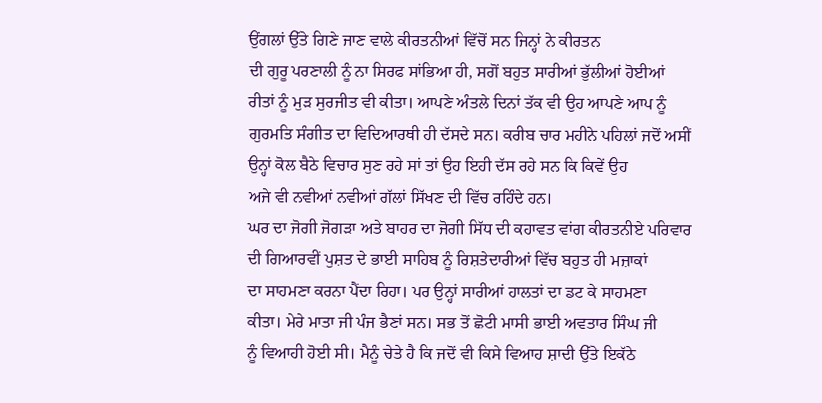ਉਂਗਲਾਂ ਉੱਤੇ ਗਿਣੇ ਜਾਣ ਵਾਲੇ ਕੀਰਤਨੀਆਂ ਵਿੱਚੋਂ ਸਨ ਜਿਨ੍ਹਾਂ ਨੇ ਕੀਰਤਨ
ਦੀ ਗੁਰੂ ਪਰਣਾਲੀ ਨੂੰ ਨਾ ਸਿਰਫ ਸਾਂਭਿਆ ਹੀ, ਸਗੋਂ ਬਹੁਤ ਸਾਰੀਆਂ ਭੁੱਲੀਆਂ ਹੋਈਆਂ
ਰੀਤਾਂ ਨੂੰ ਮੁੜ ਸੁਰਜੀਤ ਵੀ ਕੀਤਾ। ਆਪਣੇ ਅੰਤਲੇ ਦਿਨਾਂ ਤੱਕ ਵੀ ਉਹ ਆਪਣੇ ਆਪ ਨੂੰ
ਗੁਰਮਤਿ ਸੰਗੀਤ ਦਾ ਵਿਦਿਆਰਥੀ ਹੀ ਦੱਸਦੇ ਸਨ। ਕਰੀਬ ਚਾਰ ਮਹੀਨੇ ਪਹਿਲਾਂ ਜਦੋਂ ਅਸੀਂ
ਉਨ੍ਹਾਂ ਕੋਲ ਬੈਠੇ ਵਿਚਾਰ ਸੁਣ ਰਹੇ ਸਾਂ ਤਾਂ ਉਹ ਇਹੀ ਦੱਸ ਰਹੇ ਸਨ ਕਿ ਕਿਵੇਂ ਉਹ
ਅਜੇ ਵੀ ਨਵੀਆਂ ਨਵੀਆਂ ਗੱਲਾਂ ਸਿੱਖਣ ਦੀ ਵਿੱਚ ਰਹਿੰਦੇ ਹਨ।
ਘਰ ਦਾ ਜੋਗੀ ਜੋਗੜਾ ਅਤੇ ਬਾਹਰ ਦਾ ਜੋਗੀ ਸਿੱਧ ਦੀ ਕਹਾਵਤ ਵਾਂਗ ਕੀਰਤਨੀਏ ਪਰਿਵਾਰ
ਦੀ ਗਿਆਰਵੀਂ ਪੁਸ਼ਤ ਦੇ ਭਾਈ ਸਾਹਿਬ ਨੂੰ ਰਿਸ਼ਤੇਦਾਰੀਆਂ ਵਿੱਚ ਬਹੁਤ ਹੀ ਮਜ਼ਾਕਾਂ
ਦਾ ਸਾਹਮਣਾ ਕਰਨਾ ਪੈਂਦਾ ਰਿਹਾ। ਪਰ ਉਨ੍ਹਾਂ ਸਾਰੀਆਂ ਹਾਲਤਾਂ ਦਾ ਡਟ ਕੇ ਸਾਹਮਣਾ
ਕੀਤਾ। ਮੇਰੇ ਮਾਤਾ ਜੀ ਪੰਜ ਭੈਣਾਂ ਸਨ। ਸਭ ਤੋਂ ਛੋਟੀ ਮਾਸੀ ਭਾਈ ਅਵਤਾਰ ਸਿੰਘ ਜੀ
ਨੂੰ ਵਿਆਹੀ ਹੋਈ ਸੀ। ਮੈਨੂੰ ਚੇਤੇ ਹੈ ਕਿ ਜਦੋਂ ਵੀ ਕਿਸੇ ਵਿਆਹ ਸ਼ਾਦੀ ਉੱਤੇ ਇਕੱਠੇ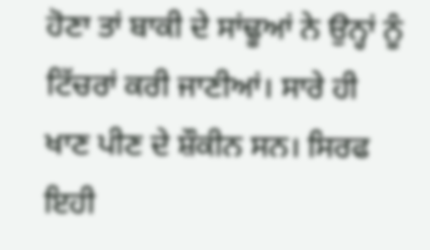ਹੋਣਾ ਤਾਂ ਬਾਕੀ ਦੇ ਸਾਂਢੂਆਂ ਨੇ ਉਨ੍ਹਾਂ ਨੂੰ ਟਿੱਚਰਾਂ ਕਰੀ ਜਾਣੀਆਂ। ਸਾਰੇ ਹੀ
ਖਾਣ ਪੀਣ ਦੇ ਸ਼ੌਕੀਨ ਸਨ। ਸਿਰਫ ਇਹੀ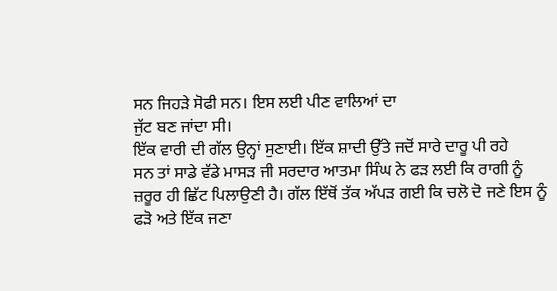ਸਨ ਜਿਹੜੇ ਸੋਫੀ ਸਨ। ਇਸ ਲਈ ਪੀਣ ਵਾਲਿਆਂ ਦਾ
ਜੁੱਟ ਬਣ ਜਾਂਦਾ ਸੀ।
ਇੱਕ ਵਾਰੀ ਦੀ ਗੱਲ ਉਨ੍ਹਾਂ ਸੁਣਾਈ। ਇੱਕ ਸ਼ਾਦੀ ਉੱਤੇ ਜਦੋਂ ਸਾਰੇ ਦਾਰੂ ਪੀ ਰਹੇ
ਸਨ ਤਾਂ ਸਾਡੇ ਵੱਡੇ ਮਾਸੜ ਜੀ ਸਰਦਾਰ ਆਤਮਾ ਸਿੰਘ ਨੇ ਫੜ ਲਈ ਕਿ ਰਾਗੀ ਨੂੰ
ਜ਼ਰੂਰ ਹੀ ਛਿੱਟ ਪਿਲਾਉਣੀ ਹੈ। ਗੱਲ ਇੱਥੋਂ ਤੱਕ ਅੱਪੜ ਗਈ ਕਿ ਚਲੋ ਦੋ ਜਣੇ ਇਸ ਨੂੰ
ਫੜੋ ਅਤੇ ਇੱਕ ਜਣਾ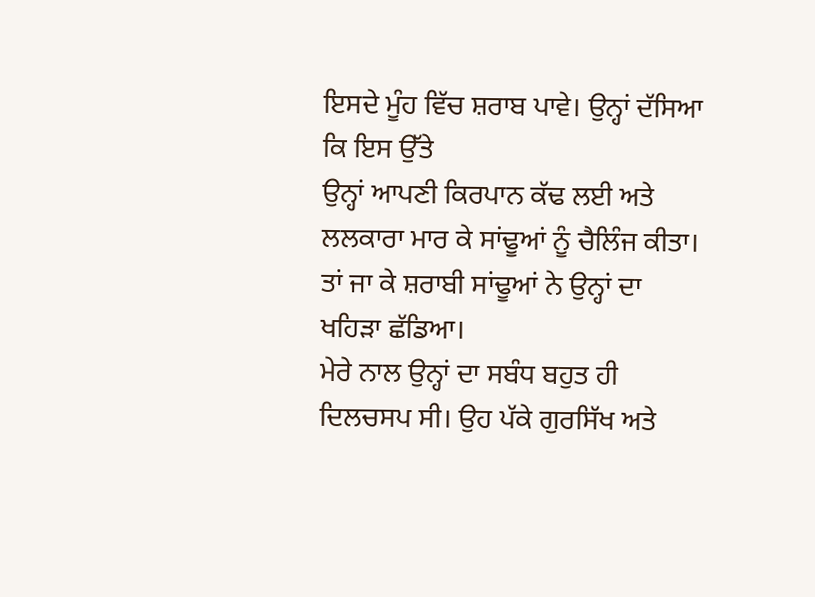ਇਸਦੇ ਮੂੰਹ ਵਿੱਚ ਸ਼ਰਾਬ ਪਾਵੇ। ਉਨ੍ਹਾਂ ਦੱਸਿਆ ਕਿ ਇਸ ਉੱਤੇ
ਉਨ੍ਹਾਂ ਆਪਣੀ ਕਿਰਪਾਨ ਕੱਢ ਲਈ ਅਤੇ ਲਲਕਾਰਾ ਮਾਰ ਕੇ ਸਾਂਢੂਆਂ ਨੂੰ ਚੈਲਿੰਜ ਕੀਤਾ।
ਤਾਂ ਜਾ ਕੇ ਸ਼ਰਾਬੀ ਸਾਂਢੂਆਂ ਨੇ ਉਨ੍ਹਾਂ ਦਾ ਖਹਿੜਾ ਛੱਡਿਆ।
ਮੇਰੇ ਨਾਲ ਉਨ੍ਹਾਂ ਦਾ ਸਬੰਧ ਬਹੁਤ ਹੀ ਦਿਲਚਸਪ ਸੀ। ਉਹ ਪੱਕੇ ਗੁਰਸਿੱਖ ਅਤੇ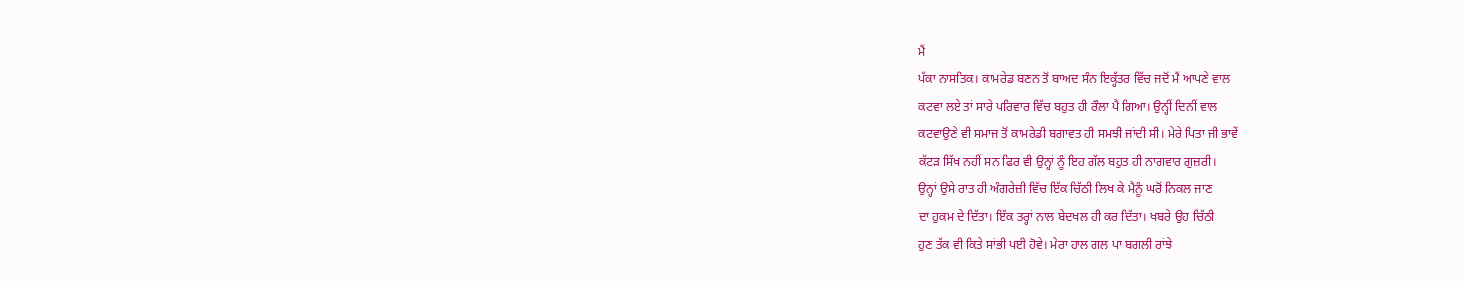ਮੈਂ
ਪੱਕਾ ਨਾਸਤਿਕ। ਕਾਮਰੇਡ ਬਣਨ ਤੋਂ ਬਾਅਦ ਸੰਨ ਇਕ੍ਹੱਤਰ ਵਿੱਚ ਜਦੋਂ ਮੈਂ ਆਪਣੇ ਵਾਲ
ਕਟਵਾ ਲਏ ਤਾਂ ਸਾਰੇ ਪਰਿਵਾਰ ਵਿੱਚ ਬਹੁਤ ਹੀ ਰੌਲਾ ਪੈ ਗਿਆ। ਉਨ੍ਹੀਂ ਦਿਨੀਂ ਵਾਲ
ਕਟਵਾਉਣੇ ਵੀ ਸਮਾਜ ਤੋਂ ਕਾਮਰੇਡੀ ਬਗਾਵਤ ਹੀ ਸਮਝੀ ਜਾਂਦੀ ਸੀ। ਮੇਰੇ ਪਿਤਾ ਜੀ ਭਾਵੇਂ
ਕੱਟੜ ਸਿੱਖ ਨਹੀਂ ਸਨ ਫਿਰ ਵੀ ਉਨ੍ਹਾਂ ਨੂੰ ਇਹ ਗੱਲ ਬਹੁਤ ਹੀ ਨਾਗਵਾਰ ਗੁਜ਼ਰੀ।
ਉਨ੍ਹਾਂ ਉਸੇ ਰਾਤ ਹੀ ਅੰਗਰੇਜ਼ੀ ਵਿੱਚ ਇੱਕ ਚਿੱਠੀ ਲਿਖ ਕੇ ਮੈਨੂੰ ਘਰੋਂ ਨਿਕਲ ਜਾਣ
ਦਾ ਹੁਕਮ ਦੇ ਦਿੱਤਾ। ਇੱਕ ਤਰ੍ਹਾਂ ਨਾਲ ਬੇਦਖਲ ਹੀ ਕਰ ਦਿੱਤਾ। ਖਬਰੇ ਉਹ ਚਿੱਠੀ
ਹੁਣ ਤੱਕ ਵੀ ਕਿਤੇ ਸਾਂਭੀ ਪਈ ਹੋਵੇ। ਮੇਰਾ ਹਾਲ ਗਲ ਪਾ ਬਗਲੀ ਰਾਂਝੇ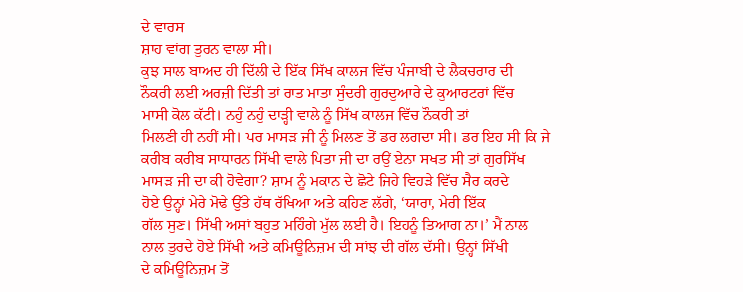ਦੇ ਵਾਰਸ
ਸ਼ਾਹ ਵਾਂਗ ਤੁਰਨ ਵਾਲਾ ਸੀ।
ਕੁਝ ਸਾਲ ਬਾਅਦ ਹੀ ਦਿੱਲੀ ਦੇ ਇੱਕ ਸਿੱਖ ਕਾਲਜ ਵਿੱਚ ਪੰਜਾਬੀ ਦੇ ਲੈਕਚਰਾਰ ਦੀ
ਨੌਕਰੀ ਲਈ ਅਰਜ਼ੀ ਦਿੱਤੀ ਤਾਂ ਰਾਤ ਮਾਤਾ ਸੁੰਦਰੀ ਗੁਰਦੁਆਰੇ ਦੇ ਕੁਆਰਟਰਾਂ ਵਿੱਚ
ਮਾਸੀ ਕੋਲ ਕੱਟੀ। ਨਹੁੰ ਨਹੁੰ ਦਾੜ੍ਹੀ ਵਾਲੇ ਨੂੰ ਸਿੱਖ ਕਾਲਜ ਵਿੱਚ ਨੌਕਰੀ ਤਾਂ
ਮਿਲਣੀ ਹੀ ਨਹੀਂ ਸੀ। ਪਰ ਮਾਸੜ ਜੀ ਨੂੰ ਮਿਲਣ ਤੋਂ ਡਰ ਲਗਦਾ ਸੀ। ਡਰ ਇਹ ਸੀ ਕਿ ਜੇ
ਕਰੀਬ ਕਰੀਬ ਸਾਧਾਰਨ ਸਿੱਖੀ ਵਾਲੇ ਪਿਤਾ ਜੀ ਦਾ ਰਉਂ ਏਨਾ ਸਖਤ ਸੀ ਤਾਂ ਗੁਰਸਿੱਖ
ਮਾਸੜ ਜੀ ਦਾ ਕੀ ਹੋਵੇਗਾ? ਸ਼ਾਮ ਨੂੰ ਮਕਾਨ ਦੇ ਛੋਟੇ ਜਿਹੇ ਵਿਹੜੇ ਵਿੱਚ ਸੈਰ ਕਰਦੇ
ਹੋਏ ਉਨ੍ਹਾਂ ਮੇਰੇ ਮੋਢੇ ਉੱਤੇ ਹੱਥ ਰੱਖਿਆ ਅਤੇ ਕਹਿਣ ਲੱਗੇ, ‘ਯਾਰਾ, ਮੇਰੀ ਇੱਕ
ਗੱਲ ਸੁਣ। ਸਿੱਖੀ ਅਸਾਂ ਬਹੁਤ ਮਹਿੰਗੇ ਮੁੱਲ ਲਈ ਹੈ। ਇਹਨੂੰ ਤਿਆਗ ਨਾ।’ ਮੈਂ ਨਾਲ
ਨਾਲ ਤੁਰਦੇ ਹੋਏ ਸਿੱਖੀ ਅਤੇ ਕਮਿਊਨਿਜ਼ਮ ਦੀ ਸਾਂਝ ਦੀ ਗੱਲ ਦੱਸੀ। ਉਨ੍ਹਾਂ ਸਿੱਖੀ
ਦੇ ਕਮਿਊਨਿਜ਼ਮ ਤੋਂ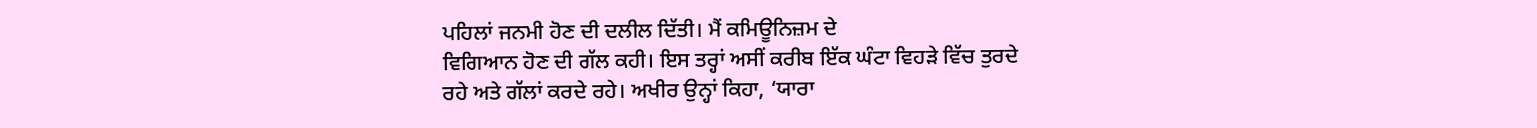ਪਹਿਲਾਂ ਜਨਮੀ ਹੋਣ ਦੀ ਦਲੀਲ ਦਿੱਤੀ। ਮੈਂ ਕਮਿਊਨਿਜ਼ਮ ਦੇ
ਵਿਗਿਆਨ ਹੋਣ ਦੀ ਗੱਲ ਕਹੀ। ਇਸ ਤਰ੍ਹਾਂ ਅਸੀਂ ਕਰੀਬ ਇੱਕ ਘੰਟਾ ਵਿਹੜੇ ਵਿੱਚ ਤੁਰਦੇ
ਰਹੇ ਅਤੇ ਗੱਲਾਂ ਕਰਦੇ ਰਹੇ। ਅਖੀਰ ਉਨ੍ਹਾਂ ਕਿਹਾ, ‘ਯਾਰਾ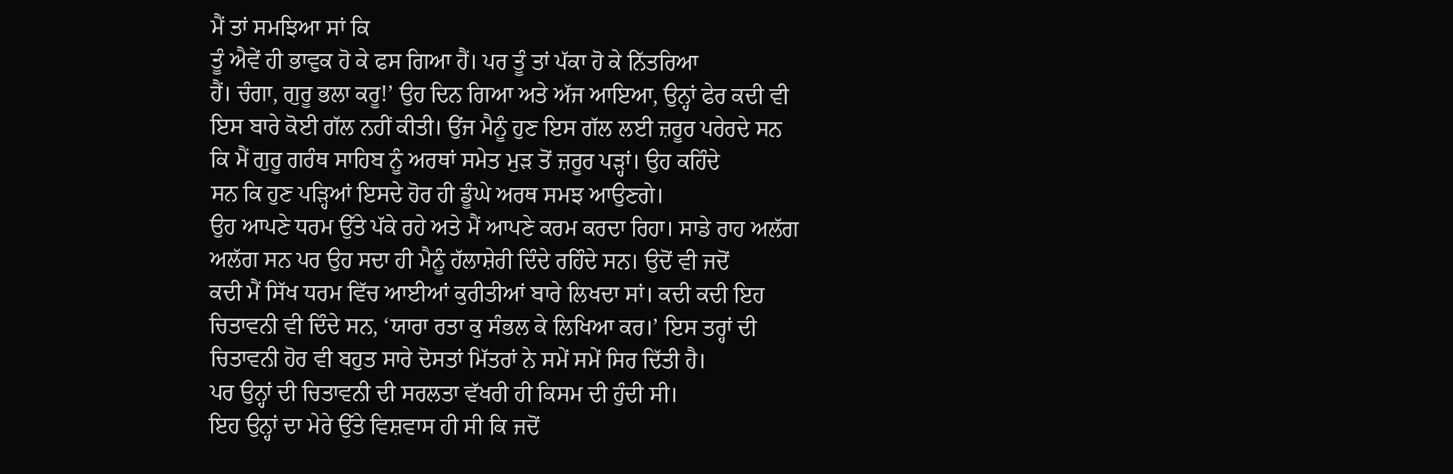ਮੈਂ ਤਾਂ ਸਮਝਿਆ ਸਾਂ ਕਿ
ਤੂੰ ਐਵੇਂ ਹੀ ਭਾਵੁਕ ਹੋ ਕੇ ਫਸ ਗਿਆ ਹੈਂ। ਪਰ ਤੂੰ ਤਾਂ ਪੱਕਾ ਹੋ ਕੇ ਨਿੱਤਰਿਆ
ਹੈਂ। ਚੰਗਾ, ਗੁਰੂ ਭਲਾ ਕਰੂ!’ ਉਹ ਦਿਨ ਗਿਆ ਅਤੇ ਅੱਜ ਆਇਆ, ਉਨ੍ਹਾਂ ਫੇਰ ਕਦੀ ਵੀ
ਇਸ ਬਾਰੇ ਕੋਈ ਗੱਲ ਨਹੀਂ ਕੀਤੀ। ਉਂਜ ਮੈਨੂੰ ਹੁਣ ਇਸ ਗੱਲ ਲਈ ਜ਼ਰੂਰ ਪਰੇਰਦੇ ਸਨ
ਕਿ ਮੈਂ ਗੁਰੂ ਗਰੰਥ ਸਾਹਿਬ ਨੂੰ ਅਰਥਾਂ ਸਮੇਤ ਮੁੜ ਤੋਂ ਜ਼ਰੂਰ ਪੜ੍ਹਾਂ। ਉਹ ਕਹਿੰਦੇ
ਸਨ ਕਿ ਹੁਣ ਪੜ੍ਹਿਆਂ ਇਸਦੇ ਹੋਰ ਹੀ ਡੂੰਘੇ ਅਰਥ ਸਮਝ ਆਉਣਗੇ।
ਉਹ ਆਪਣੇ ਧਰਮ ਉੱਤੇ ਪੱਕੇ ਰਹੇ ਅਤੇ ਮੈਂ ਆਪਣੇ ਕਰਮ ਕਰਦਾ ਰਿਹਾ। ਸਾਡੇ ਰਾਹ ਅਲੱਗ
ਅਲੱਗ ਸਨ ਪਰ ਉਹ ਸਦਾ ਹੀ ਮੈਨੂੰ ਹੱਲਾਸ਼ੇਰੀ ਦਿੰਦੇ ਰਹਿੰਦੇ ਸਨ। ਉਦੋਂ ਵੀ ਜਦੋਂ
ਕਦੀ ਮੈਂ ਸਿੱਖ ਧਰਮ ਵਿੱਚ ਆਈਆਂ ਕੁਰੀਤੀਆਂ ਬਾਰੇ ਲਿਖਦਾ ਸਾਂ। ਕਦੀ ਕਦੀ ਇਹ
ਚਿਤਾਵਨੀ ਵੀ ਦਿੰਦੇ ਸਨ, ‘ਯਾਰਾ ਰਤਾ ਕੁ ਸੰਭਲ ਕੇ ਲਿਖਿਆ ਕਰ।’ ਇਸ ਤਰ੍ਹਾਂ ਦੀ
ਚਿਤਾਵਨੀ ਹੋਰ ਵੀ ਬਹੁਤ ਸਾਰੇ ਦੋਸਤਾਂ ਮਿੱਤਰਾਂ ਨੇ ਸਮੇਂ ਸਮੇਂ ਸਿਰ ਦਿੱਤੀ ਹੈ।
ਪਰ ਉਨ੍ਹਾਂ ਦੀ ਚਿਤਾਵਨੀ ਦੀ ਸਰਲਤਾ ਵੱਖਰੀ ਹੀ ਕਿਸਮ ਦੀ ਹੁੰਦੀ ਸੀ।
ਇਹ ਉਨ੍ਹਾਂ ਦਾ ਮੇਰੇ ਉੱਤੇ ਵਿਸ਼ਵਾਸ ਹੀ ਸੀ ਕਿ ਜਦੋਂ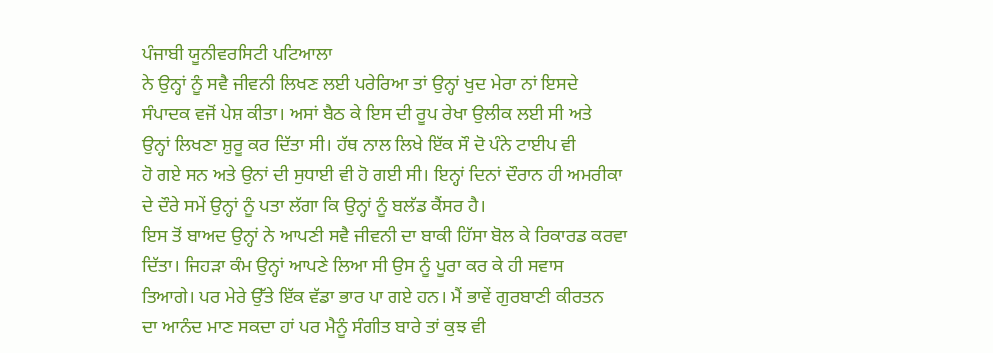ਪੰਜਾਬੀ ਯੂਨੀਵਰਸਿਟੀ ਪਟਿਆਲਾ
ਨੇ ਉਨ੍ਹਾਂ ਨੂੰ ਸਵੈ ਜੀਵਨੀ ਲਿਖਣ ਲਈ ਪਰੇਰਿਆ ਤਾਂ ਉਨ੍ਹਾਂ ਖੁਦ ਮੇਰਾ ਨਾਂ ਇਸਦੇ
ਸੰਪਾਦਕ ਵਜੋਂ ਪੇਸ਼ ਕੀਤਾ। ਅਸਾਂ ਬੈਠ ਕੇ ਇਸ ਦੀ ਰੂਪ ਰੇਖਾ ਉਲੀਕ ਲਈ ਸੀ ਅਤੇ
ਉਨ੍ਹਾਂ ਲਿਖਣਾ ਸ਼ੁਰੂ ਕਰ ਦਿੱਤਾ ਸੀ। ਹੱਥ ਨਾਲ ਲਿਖੇ ਇੱਕ ਸੌ ਦੋ ਪੰਨੇ ਟਾਈਪ ਵੀ
ਹੋ ਗਏ ਸਨ ਅਤੇ ਉਨਾਂ ਦੀ ਸੁਧਾਈ ਵੀ ਹੋ ਗਈ ਸੀ। ਇਨ੍ਹਾਂ ਦਿਨਾਂ ਦੌਰਾਨ ਹੀ ਅਮਰੀਕਾ
ਦੇ ਦੌਰੇ ਸਮੇਂ ਉਨ੍ਹਾਂ ਨੂੰ ਪਤਾ ਲੱਗਾ ਕਿ ਉਨ੍ਹਾਂ ਨੂੰ ਬਲੱਡ ਕੈਂਸਰ ਹੈ।
ਇਸ ਤੋਂ ਬਾਅਦ ਉਨ੍ਹਾਂ ਨੇ ਆਪਣੀ ਸਵੈ ਜੀਵਨੀ ਦਾ ਬਾਕੀ ਹਿੱਸਾ ਬੋਲ ਕੇ ਰਿਕਾਰਡ ਕਰਵਾ
ਦਿੱਤਾ। ਜਿਹੜਾ ਕੰਮ ਉਨ੍ਹਾਂ ਆਪਣੇ ਲਿਆ ਸੀ ਉਸ ਨੂੰ ਪੂਰਾ ਕਰ ਕੇ ਹੀ ਸਵਾਸ
ਤਿਆਗੇ। ਪਰ ਮੇਰੇ ਉੱਤੇ ਇੱਕ ਵੱਡਾ ਭਾਰ ਪਾ ਗਏ ਹਨ। ਮੈਂ ਭਾਵੇਂ ਗੁਰਬਾਣੀ ਕੀਰਤਨ
ਦਾ ਆਨੰਦ ਮਾਣ ਸਕਦਾ ਹਾਂ ਪਰ ਮੈਨੂੰ ਸੰਗੀਤ ਬਾਰੇ ਤਾਂ ਕੁਝ ਵੀ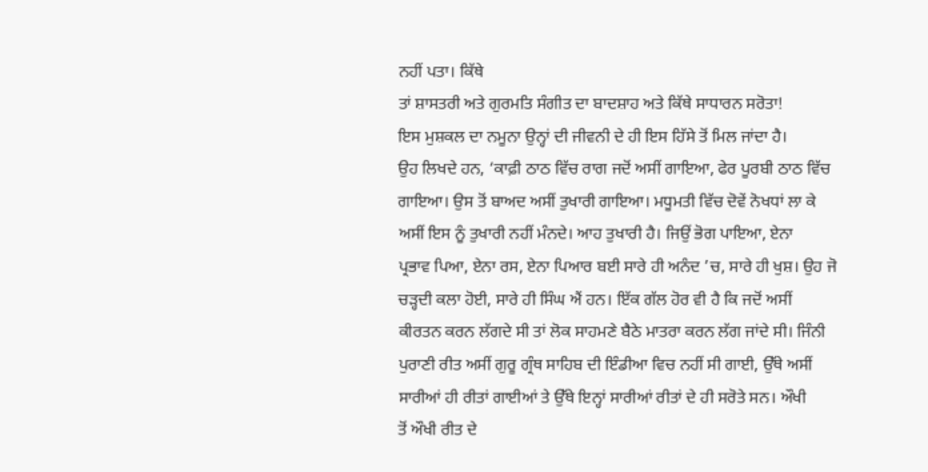ਨਹੀਂ ਪਤਾ। ਕਿੱਥੇ
ਤਾਂ ਸ਼ਾਸਤਰੀ ਅਤੇ ਗੁਰਮਤਿ ਸੰਗੀਤ ਦਾ ਬਾਦਸ਼ਾਹ ਅਤੇ ਕਿੱਥੇ ਸਾਧਾਰਨ ਸਰੋਤਾ!
ਇਸ ਮੁਸ਼ਕਲ ਦਾ ਨਮੂਨਾ ਉਨ੍ਹਾਂ ਦੀ ਜੀਵਨੀ ਦੇ ਹੀ ਇਸ ਹਿੱਸੇ ਤੋਂ ਮਿਲ ਜਾਂਦਾ ਹੈ।
ਉਹ ਲਿਖਦੇ ਹਨ, ‘ਕਾਫ਼ੀ ਠਾਠ ਵਿੱਚ ਰਾਗ ਜਦੋਂ ਅਸੀਂ ਗਾਇਆ, ਫੇਰ ਪੂਰਬੀ ਠਾਠ ਵਿੱਚ
ਗਾਇਆ। ਉਸ ਤੋਂ ਬਾਅਦ ਅਸੀਂ ਤੁਖਾਰੀ ਗਾਇਆ। ਮਧੂਮਤੀ ਵਿੱਚ ਦੋਵੇਂ ਨੋਖਧਾਂ ਲਾ ਕੇ
ਅਸੀਂ ਇਸ ਨੂੰ ਤੁਖਾਰੀ ਨਹੀਂ ਮੰਨਦੇ। ਆਹ ਤੁਖਾਰੀ ਹੈ। ਜਿਉਂ ਭੋਗ ਪਾਇਆ, ਏਨਾ
ਪ੍ਰਭਾਵ ਪਿਆ, ਏਨਾ ਰਸ, ਏਨਾ ਪਿਆਰ ਬਈ ਸਾਰੇ ਹੀ ਅਨੰਦ ’ਚ, ਸਾਰੇ ਹੀ ਖੁਸ਼। ਉਹ ਜੋ
ਚੜ੍ਹਦੀ ਕਲਾ ਹੋਈ, ਸਾਰੇ ਹੀ ਸਿੰਘ ਐਂ ਹਨ। ਇੱਕ ਗੱਲ ਹੋਰ ਵੀ ਹੈ ਕਿ ਜਦੋਂ ਅਸੀਂ
ਕੀਰਤਨ ਕਰਨ ਲੱਗਦੇ ਸੀ ਤਾਂ ਲੋਕ ਸਾਹਮਣੇ ਬੈਠੇ ਮਾਤਰਾ ਕਰਨ ਲੱਗ ਜਾਂਦੇ ਸੀ। ਜਿੰਨੀ
ਪੁਰਾਣੀ ਰੀਤ ਅਸੀਂ ਗੁਰੂ ਗ੍ਰੰਥ ਸਾਹਿਬ ਦੀ ਇੰਡੀਆ ਵਿਚ ਨਹੀਂ ਸੀ ਗਾਈ, ਉੱਥੇ ਅਸੀਂ
ਸਾਰੀਆਂ ਹੀ ਰੀਤਾਂ ਗਾਈਆਂ ਤੇ ਉੱਥੇ ਇਨ੍ਹਾਂ ਸਾਰੀਆਂ ਰੀਤਾਂ ਦੇ ਹੀ ਸਰੋਤੇ ਸਨ। ਔਖੀ
ਤੋਂ ਔਖੀ ਰੀਤ ਦੇ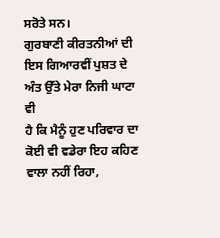ਸਰੋਤੇ ਸਨ।
ਗੁਰਬਾਣੀ ਕੀਰਤਨੀਆਂ ਦੀ ਇਸ ਗਿਆਰਵੀਂ ਪੁਸ਼ਤ ਦੇ ਅੰਤ ਉੱਤੇ ਮੇਰਾ ਨਿਜੀ ਘਾਟਾ ਵੀ
ਹੈ ਕਿ ਮੈਨੂੰ ਹੁਣ ਪਰਿਵਾਰ ਦਾ ਕੋਈ ਵੀ ਵਡੇਰਾ ਇਹ ਕਹਿਣ ਵਾਲਾ ਨਹੀਂ ਰਿਹਾ,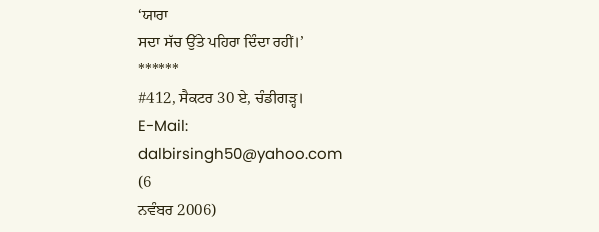‘ਯਾਰਾ
ਸਦਾ ਸੱਚ ਉੱਤੇ ਪਹਿਰਾ ਦਿੰਦਾ ਰਹੀਂ।’
******
#412, ਸੈਕਟਰ 30 ਏ, ਚੰਡੀਗੜ੍ਹ।
E-Mail:
dalbirsingh50@yahoo.com
(6
ਨਵੰਬਰ 2006)